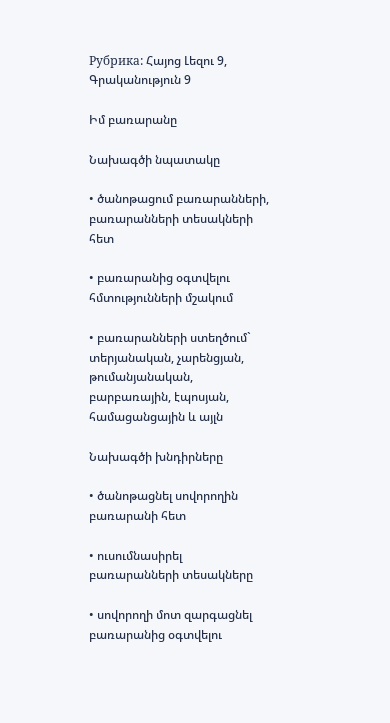Рубрика: Հայոց Լեզու 9, Գրականություն 9

Իմ բառարանը

Նախագծի նպատակը

• ծանոթացում բառարանների, բառարանների տեսակների հետ

• բառարանից օգտվելու հմտությունների մշակում

• բառարանների ստեղծում` տերյանական, չարենցյան, թումանյանական, բարբառային, էպոսյան, համացանցային և այլն

Նախագծի խնդիրները

• ծանոթացնել սովորողին բառարանի հետ

• ուսումնասիրել բառարանների տեսակները

• սովորողի մոտ զարգացնել բառարանից օգտվելու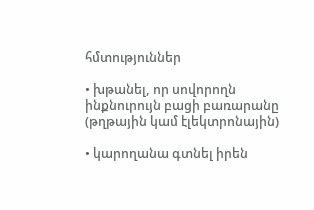հմտություններ

• խթանել, որ սովորողն ինքնուրույն բացի բառարանը (թղթային կամ էլեկտրոնային)

• կարողանա գտնել իրեն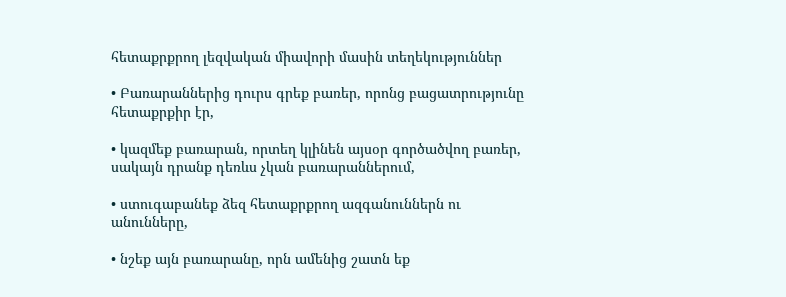հետաքրքրող լեզվական միավորի մասին տեղեկություններ

• Բառարաններից դուրս գրեք բառեր, որոնց բացատրությունը հետաքրքիր էր,

• կազմեք բառարան, որտեղ կլինեն այսօր գործածվող բառեր, սակայն դրանք դեռևս չկան բառարաններում,

• ստուգաբանեք ձեզ հետաքրքրող ազգանուններն ու անունները,

• նշեք այն բառարանը, որն ամենից շատն եք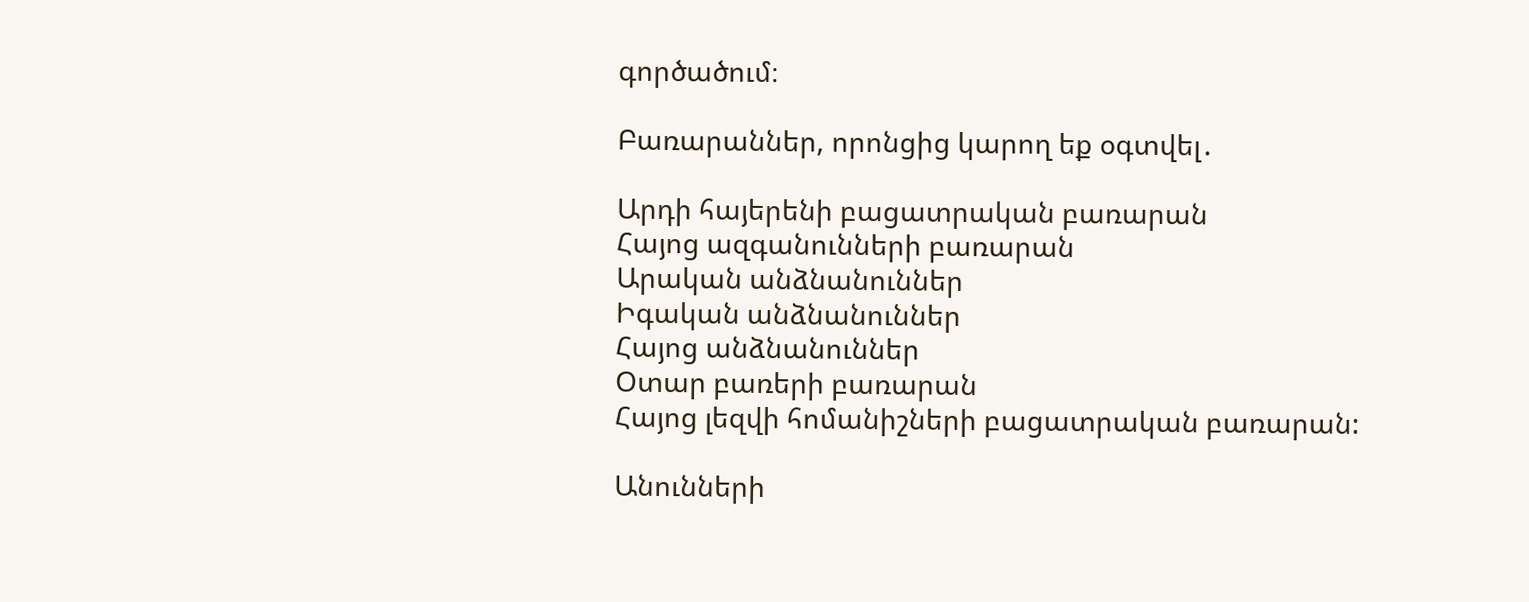գործածում։

Բառարաններ, որոնցից կարող եք օգտվել․

Արդի հայերենի բացատրական բառարան
Հայոց ազգանունների բառարան
Արական անձնանուններ
Իգական անձնանուններ
Հայոց անձնանուններ
Օտար բառերի բառարան
Հայոց լեզվի հոմանիշների բացատրական բառարան:

Անունների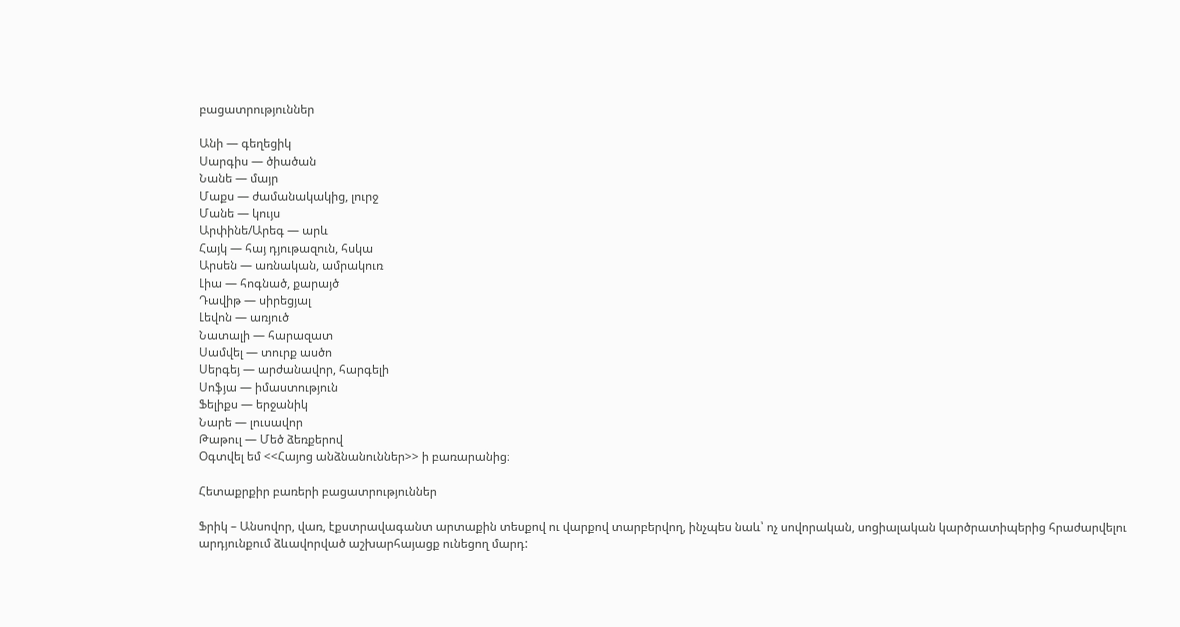բացատրություններ

Անի — գեղեցիկ
Սարգիս — ծիածան
Նանե — մայր
Մաքս — ժամանակակից, լուրջ
Մանե — կույս
Արփինե/Արեգ — արև
Հայկ — հայ դյութազուն, հսկա
Արսեն — առնական, ամրակուռ
Լիա — հոգնած, քարայծ
Դավիթ — սիրեցյալ
Լեվոն — առյուծ
Նատալի — հարազատ
Սամվել — տուրք ասծո
Սերգեյ — արժանավոր, հարգելի
Սոֆյա — իմաստություն
Ֆելիքս — երջանիկ
Նարե — լուսավոր
Թաթուլ — Մեծ ձեռքերով
Օգտվել եմ <<Հայոց անձնանուններ>> ի բառարանից։

Հետաքրքիր բառերի բացատրություններ

Ֆրիկ – Անսովոր, վառ, էքստրավագանտ արտաքին տեսքով ու վարքով տարբերվող, ինչպես նաև՝ ոչ սովորական, սոցիալական կարծրատիպերից հրաժարվելու արդյունքում ձևավորված աշխարհայացք ունեցող մարդ: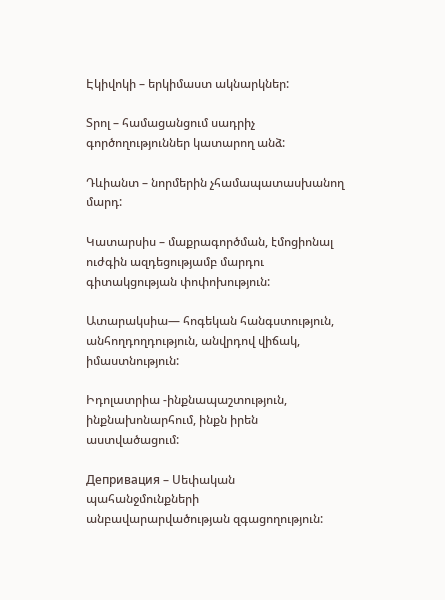Էկիվոկի – երկիմաստ ակնարկներ:

Տրոլ – համացանցում սադրիչ գործողություններ կատարող անձ:

Դևիանտ – նորմերին չհամապատասխանող մարդ:

Կատարսիս – մաքրագործման, էմոցիոնալ ուժգին ազդեցությամբ մարդու գիտակցության փոփոխություն:

Ատարակսիա— հոգեկան հանգստություն, անհողդողդություն, անվրդով վիճակ, իմաստնություն:

Իդոլատրիա -ինքնապաշտություն, ինքնախոնարհում, ինքն իրեն աստվածացում:

Депривация – Սեփական պահանջմունքների անբավարարվածության զգացողություն: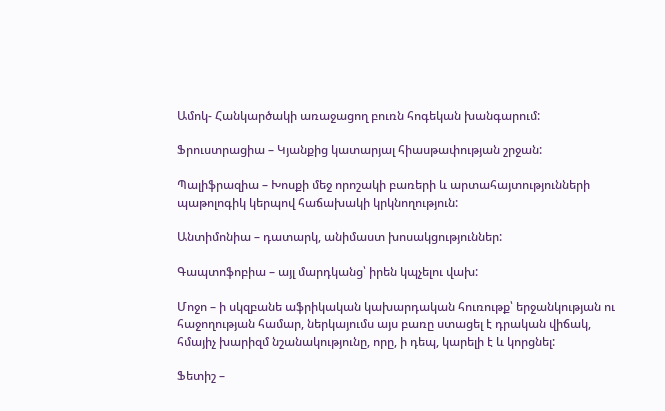Ամոկ- Հանկարծակի առաջացող բուռն հոգեկան խանգարում:

Ֆրուստրացիա – Կյանքից կատարյալ հիասթափության շրջան:

Պալիֆրազիա – Խոսքի մեջ որոշակի բառերի և արտահայտությունների պաթոլոգիկ կերպով հաճախակի կրկնողություն:

Անտիմոնիա – դատարկ, անիմաստ խոսակցություններ:

Գապտոֆոբիա – այլ մարդկանց՝ իրեն կպչելու վախ:

Մոջո – ի սկզբանե աֆրիկական կախարդական հուռութք՝ երջանկության ու հաջողության համար, ներկայումս այս բառը ստացել է դրական վիճակ, հմայիչ խարիզմ նշանակությունը, որը, ի դեպ, կարելի է և կորցնել:

Ֆետիշ –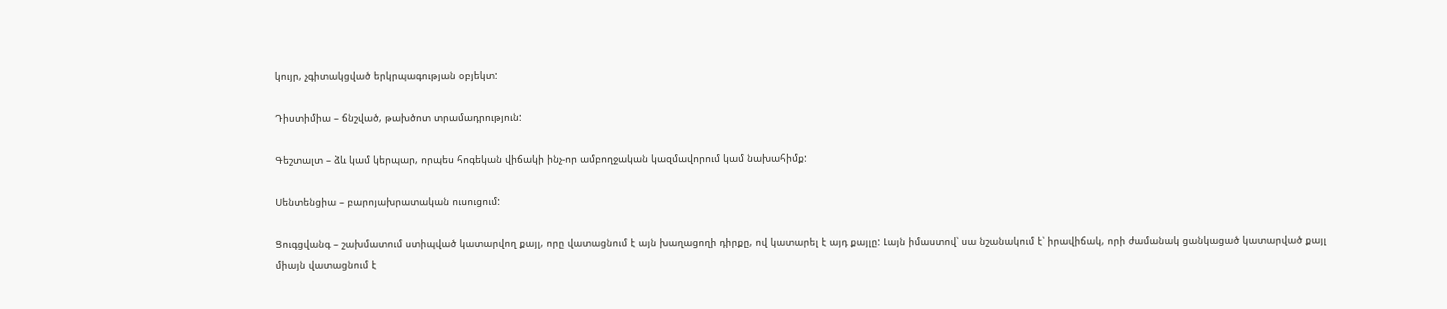կույր, չգիտակցված երկրպագության օբյեկտ:

Դիստիմիա – ճնշված, թախծոտ տրամադրություն:

Գեշտալտ – ձև կամ կերպար, որպես հոգեկան վիճակի ինչ-որ ամբողջական կազմավորում կամ նախահիմք:

Սենտենցիա – բարոյախրատական ուսուցում:

Ցուգցվանգ – շախմատում ստիպված կատարվող քայլ, որը վատացնում է այն խաղացողի դիրքը, ով կատարել է այդ քայլը: Լայն իմաստով՝ սա նշանակում է՝ իրավիճակ, որի ժամանակ ցանկացած կատարված քայլ միայն վատացնում է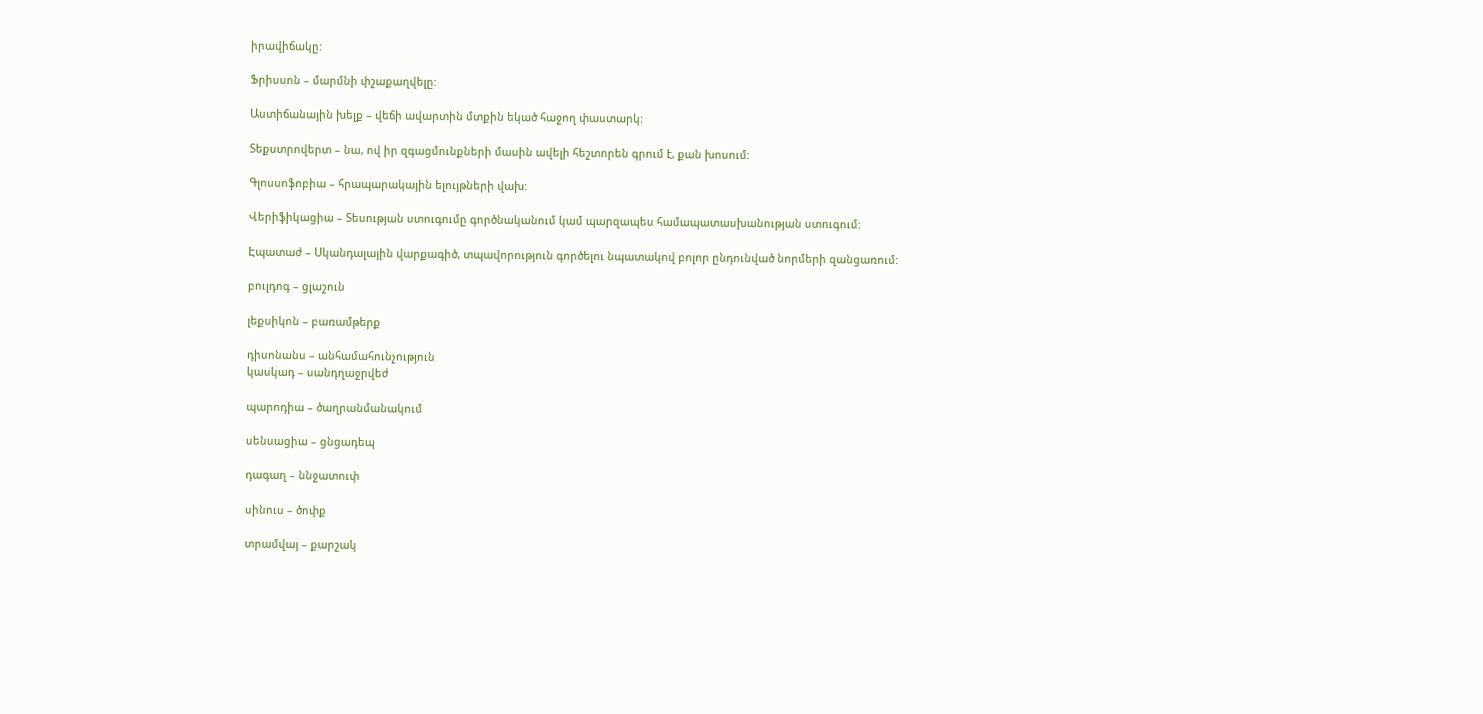իրավիճակը:

Ֆրիսսոն – մարմնի փշաքաղվելը:

Աստիճանային խելք – վեճի ավարտին մտքին եկած հաջող փաստարկ:

Տեքստրովերտ – նա, ով իր զգացմունքների մասին ավելի հեշտորեն գրում է, քան խոսում:

Գլոսսոֆոբիա – հրապարակային ելույթների վախ:

Վերիֆիկացիա – Տեսության ստուգումը գործնականում կամ պարզապես համապատասխանության ստուգում:

Էպատաժ – Սկանդալային վարքագիծ, տպավորություն գործելու նպատակով բոլոր ընդունված նորմերի զանցառում:

բուլդոգ – ցլաշուն

լեքսիկոն – բառամթերք

դիսոնանս – անհամահունչություն
կասկադ – սանդղաջրվեժ

պարոդիա – ծաղրանմանակում

սենսացիա – ցնցադեպ

դագաղ – ննջատուփ

սինուս – ծոփք

տրամվայ – քարշակ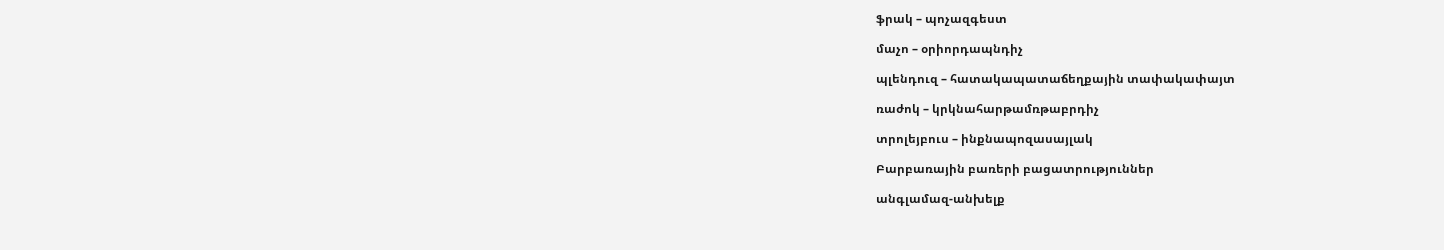ֆրակ – պոչազգեստ

մաչո – օրիորդապնդիչ

պլենդուզ – հատակապատաճեղքային տափակափայտ

ռաժոկ – կրկնահարթամռթաբրդիչ

տրոլեյբուս – ինքնապոզասայլակ

Բարբառային բառերի բացատրություններ

անգլամազ-անխելք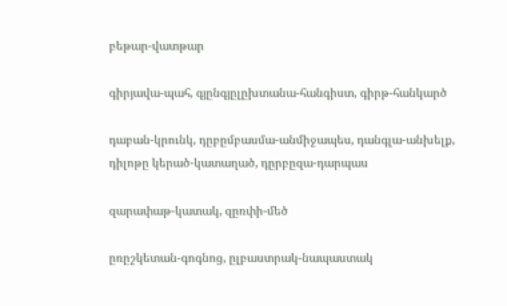բեթար-վատթար

գիրյավա-պահ, գյընգյըլըխտանա-հանգիստ, գիրթ-հանկարծ

դաբան-կրունկ, դըբըմբասմա-անմիջապես, դանգլա-անխելք, դիլոթը կերած-կատաղած, դըրբըզա-դարպաս

զարափաթ-կատակ, զըռփի-մեծ

ըռըշկետան-գոգնոց, ըլբաստրակ-նապաստակ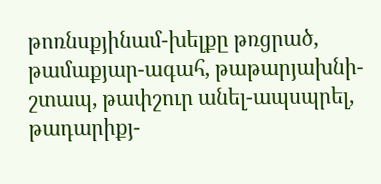թոռնսքյինամ-խելքը թռցրած, թամաքյար-ագահ, թաթարյախնի-շտապ, թափշուր անել-ապսպրել, թադարիքյ-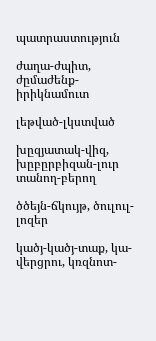պատրաստություն

ժաղա-ժպիտ, ժըմաժենք-իրիկնամուտ

լեթված-լկստված

խըզյատակ-վիզ, խըբըրբիզան-լուր տանող-բերող

ծծեյն-ճկույթ, ծուլուլ-լոզեր

կածյ-կածյ-տաք, կա-վերցրու, կռզնոտ-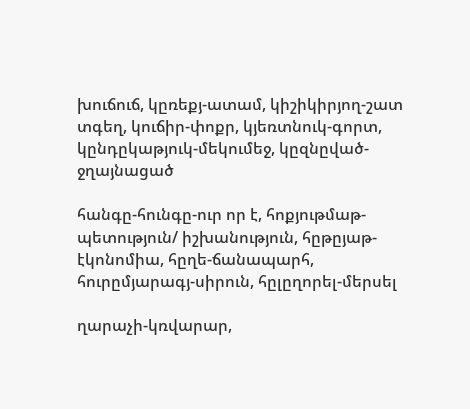խուճուճ, կըռեքյ-ատամ, կիշիկիրյող-շատ տգեղ, կուճիր-փոքր, կյեռտնուկ-գորտ, կընդըկաթյուկ-մեկումեջ, կըզնըված-ջղայնացած

հանգը-հունգը-ուր որ է, հոքյութմաթ-պետություն/ իշխանություն, հըթըյաթ-էկոնոմիա, հըղե-ճանապարհ, հուրըմյարագյ-սիրուն, հըլըղորել-մերսել

ղարաչի-կռվարար,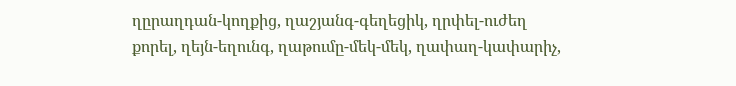ղըրաղդան-կողքից, ղաշյանգ-գեղեցիկ, ղրփել-ուժեղ քորել, ղեյն-եղունգ, ղաթումը-մեկ-մեկ, ղափաղ-կափարիչ,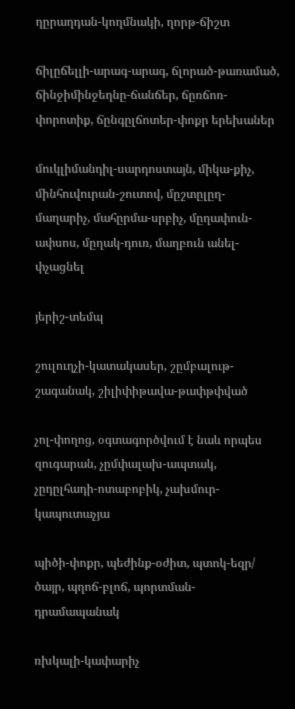ղըրաղդան-կողմնակի, ղորթ-ճիշտ

ճիլըճելլի-արագ-արագ, ճլորած-թառամած, ճինջիմինջեղնը-ճանճեր, ճըռճոռ-փորոտիք, ճընգըլճոտեր-փոքր երեխաներ

մուկլիմանդիլ-սարդոստայն, միկա-քիչ, մինհուվուրան-շուտով, մըշտըլըղ-մաղարիչ, մահըրմա-սրբիչ, մըղափուն-ափսոս, մըղակ-դուռ, մաղբուն անել- փչացնել

յերիշ-տեմպ

շուլուղչի-կատակասեր, շըմբալութ-շագանակ, շիլիփիթավա-թափթփված

չոլ-փողոց, օգտագործվում է նաև որպես զուգարան, չըմփալախ-ապտակ, չըդըլհադի-ոտաբոբիկ, չախմուր-կապուտաչյա

պիծի-փոքր, պեժինք-օժիտ, պտոկ-եզր/ ծայր, պղոճ-բլոճ, պորտման-դրամապանակ

ռխկալի-կափարիչ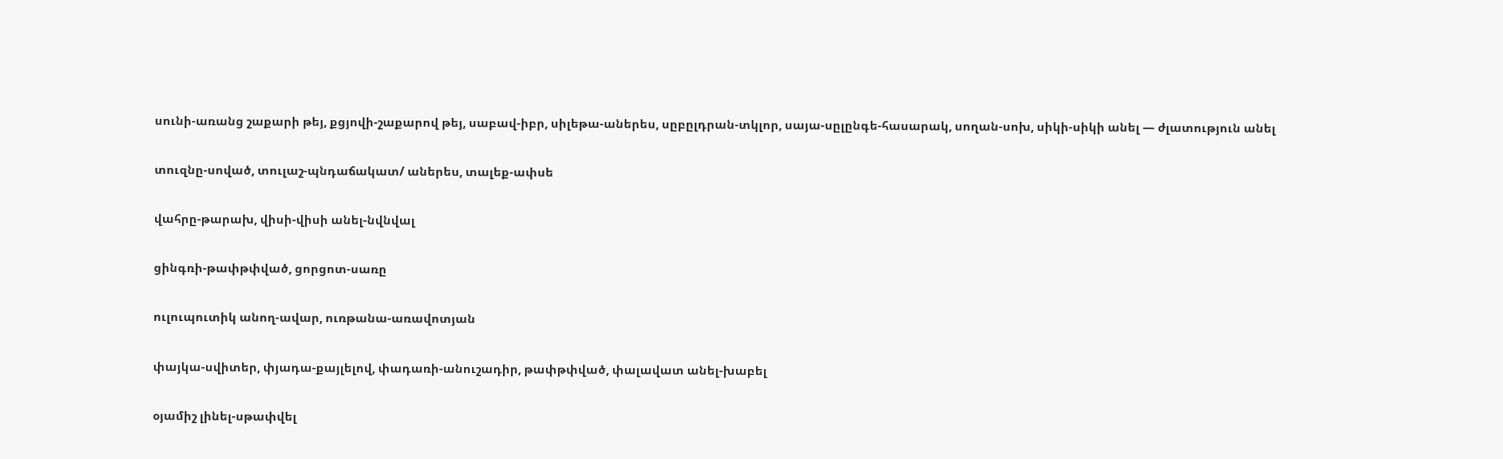սունի-առանց շաքարի թեյ, քցյովի-շաքարով թեյ, սաբավ-իբր, սիլեթա-աներես, սըբըլդրան-տկլոր, սայա-սըլընգե-հասարակ, սողան-սոխ, սիկի-սիկի անել — ժլատություն անել

տուզնը-սոված, տուլաշ-պնդաճակատ/ աներես, տալեք-ափսե

վահրը-թարախ, վիսի-վիսի անել-նվնվալ

ցինգռի-թափթփված, ցորցոտ-սառը

ուլուպուտիկ անող-ավար, ուռթանա-առավոտյան

փայկա-սվիտեր, փյադա-քայլելով, փադառի-անուշադիր, թափթփված, փալավատ անել-խաբել

օյամիշ լինել-սթափվել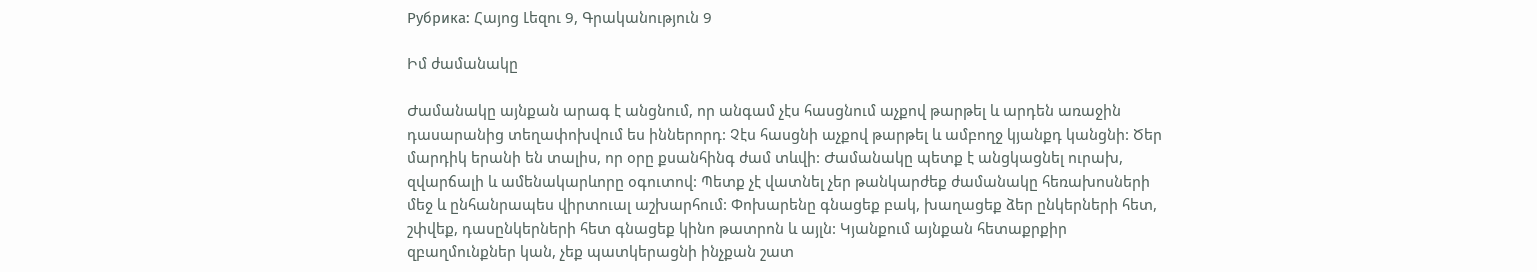Рубрика: Հայոց Լեզու 9, Գրականություն 9

Իմ ժամանակը

Ժամանակը այնքան արագ է անցնում, որ անգամ չէս հասցնում աչքով թարթել և արդեն առաջին դասարանից տեղափոխվում ես իններորդ: Չէս հասցնի աչքով թարթել և ամբողջ կյանքդ կանցնի: Ծեր մարդիկ երանի են տալիս, որ օրը քսանհինգ ժամ տևվի: Ժամանակը պետք է անցկացնել ուրախ, զվարճալի և ամենակարևորը օգուտով: Պետք չէ վատնել չեր թանկարժեք ժամանակը հեռախոսների մեջ և ընհանրապես վիրտուալ աշխարհում: Փոխարենը գնացեք բակ, խաղացեք ձեր ընկերների հետ, շփվեք, դասընկերների հետ գնացեք կինո թատրոն և այլն: Կյանքում այնքան հետաքրքիր զբաղմունքներ կան, չեք պատկերացնի ինչքան շատ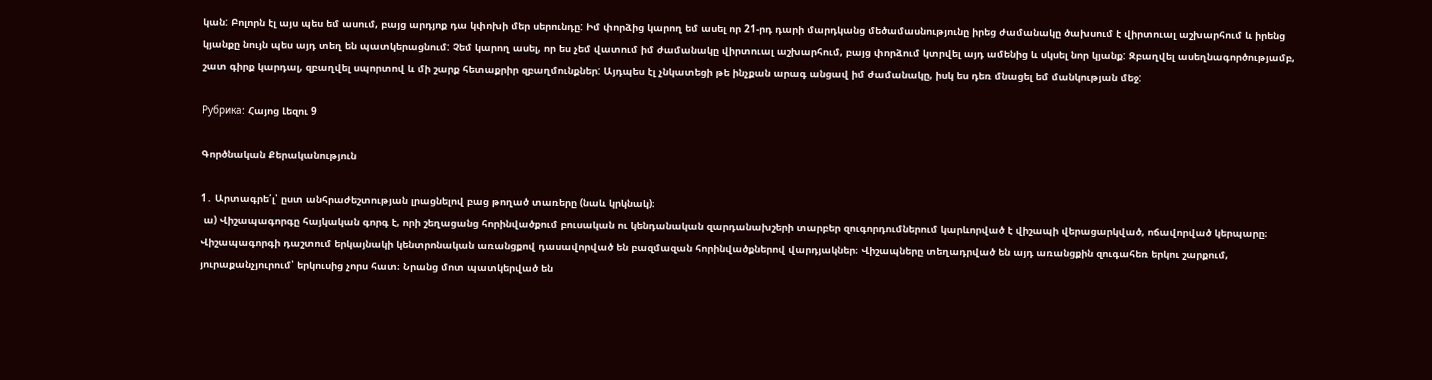կան: Բոլորն էլ այս պես եմ ասում, բայց արդյոք դա կփոխի մեր սերունդը: Իմ փորձից կարող եմ ասել որ 21-րդ դարի մարդկանց մեծամասնությունը իրեց ժամանակը ծախսում է վիրտուալ աշխարհում և իրենց կյանքը նույն պես այդ տեղ են պատկերացնում: Չեմ կարող ասել, որ ես չեմ վատում իմ ժամանակը վիրտուալ աշխարհում, բայց փորձում կտրվել այդ ամենից և սկսել նոր կյանք: Զբաղվել ասեղնագործությամբ, շատ գիրք կարդալ, զբաղվել սպորտով և մի շարք հետաքրիր զբաղմունքներ: Այդպես էլ չնկատեցի թե ինչքան արագ անցավ իմ ժամանակը, իսկ ես դեռ մնացել եմ մանկության մեջ:

Рубрика: Հայոց Լեզու 9

Գործնական Քերականություն

1․ Արտագրե՛լ՝ ըստ անհրաժեշտության լրացնելով բաց թողած տառերը (նաև կրկնակ)։
 ա) Վիշապագորգը հայկական գորգ է, որի շեղացանց հորինվածքում բուսական ու կենդանական զարդանախշերի տարբեր զուգորդումներում կարևորված է վիշապի վերացարկված, ոճավորված կերպարը։ Վիշապագորգի դաշտում երկայնակի կենտրոնական առանցքով դասավորված են բազմազան հորինվածքներով վարդյակներ։ Վիշապները տեղադրված են այդ առանցքին զուգահեռ երկու շարքում, յուրաքանչյուրում՝ երկուսից չորս հատ։ Նրանց մոտ պատկերված են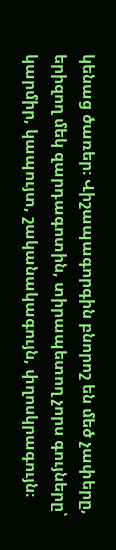կենաց ծառեր։ Վիշապագորգին բնորոշ են մեծ չափերը, երիզող մեկ զարդագոտին, տիրապետող չորս գույները՝ կարմիր, կապույտ, շականակագույն, փղոսկրագույն։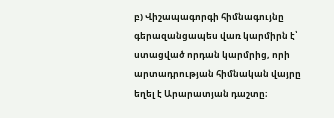բ) Վիշապագորգի հիմնագույնը գերազանցապես վառ կարմիրն է՝ ստացված որդան կարմրից, որի արտադրության հիմնական վայրը եղել է Արարատյան դաշտը։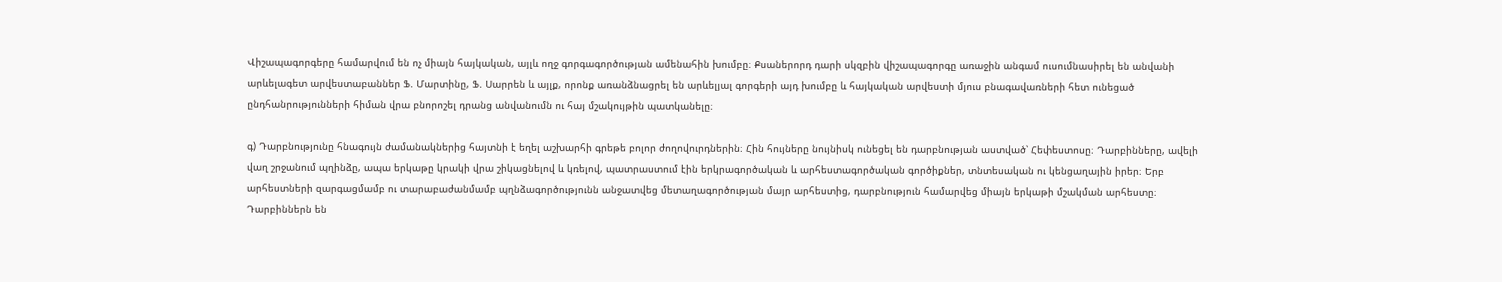Վիշապագորգերը համարվում են ոչ միայն հայկական, այլև ողջ գորգագործության ամենահին խումբը։ Քսաներորդ դարի սկզբին վիշապագորգը առաջին անգամ ուսումնասիրել են անվանի արևելագետ արվեստաբաններ Ֆ. Մարտինը, Ֆ. Սարրեն և այլք, որոնք առանձնացրել են արևելյալ գորգերի այդ խումբը և հայկական արվեստի մյուս բնագավառների հետ ունեցած ընդհանրությունների հիման վրա բնորոշել դրանց անվանումն ու հայ մշակույթին պատկանելը։

գ) Դարբնությունը հնագույն ժամանակներից հայտնի է եղել աշխարհի գրեթե բոլոր ժողովուրդներին։ Հին հույները նույնիսկ ունեցել են դարբնության աստված՝ Հեփեստոսը։ Դարբինները, ավելի վաղ շրջանում պղինձը, ապա երկաթը կրակի վրա շիկացնելով և կռելով, պատրաստում էին երկրագործական և արհեստագործական գործիքներ, տնտեսական ու կենցաղային իրեր։ Երբ արհեստների զարգացմամբ ու տարաբաժանմամբ պղնձագործությունն անջատվեց մետաղագործության մայր արհեստից, դարբնություն համարվեց միայն երկաթի մշակման արհեստը։ Դարբիններն են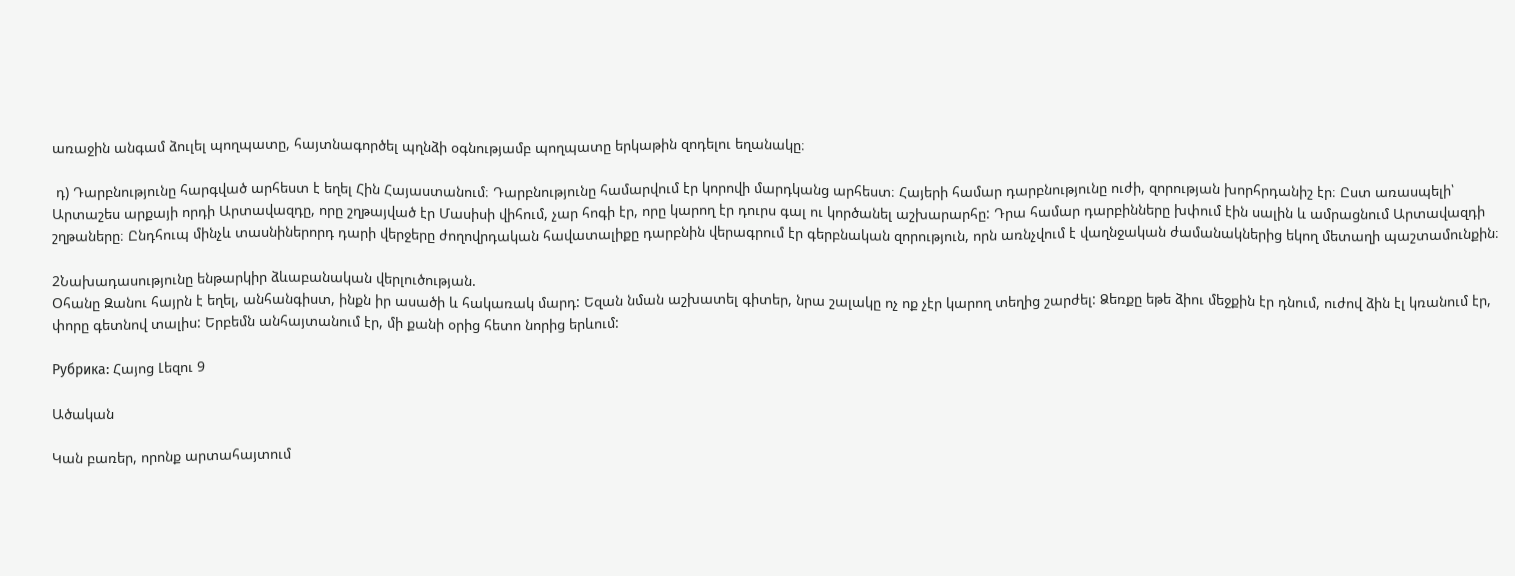առաջին անգամ ձուլել պողպատը, հայտնագործել պղնձի օգնությամբ պողպատը երկաթին զոդելու եղանակը։

 դ) Դարբնությունը հարգված արհեստ է եղել Հին Հայաստանում։ Դարբնությունը համարվում էր կորովի մարդկանց արհեստ։ Հայերի համար դարբնությունը ուժի, զորության խորհրդանիշ էր։ Ըստ առասպելի՝ Արտաշես արքայի որդի Արտավազդը, որը շղթայված էր Մասիսի վիհում, չար հոգի էր, որը կարող էր դուրս գալ ու կործանել աշխարարհը: Դրա համար դարբինները խփում էին սալին և ամրացնում Արտավազդի շղթաները։ Ընդհուպ մինչև տասնիներորդ դարի վերջերը ժողովրդական հավատալիքը դարբնին վերագրում էր գերբնական զորություն, որն առնչվում է վաղնջական ժամանակներից եկող մետաղի պաշտամունքին։

2Նախադասությունը ենթարկիր ձևաբանական վերլուծության.
Օհանը Զանու հայրն է եղել, անհանգիստ, ինքն իր ասածի և հակառակ մարդ: Եզան նման աշխատել գիտեր, նրա շալակը ոչ ոք չէր կարող տեղից շարժել: Ձեռքը եթե ձիու մեջքին էր դնում, ուժով ձին էլ կռանում էր, փորը գետնով տալիս: Երբեմն անհայտանում էր, մի քանի օրից հետո նորից երևում:

Рубрика: Հայոց Լեզու 9

Ածական

Կան բառեր, որոնք արտահայտում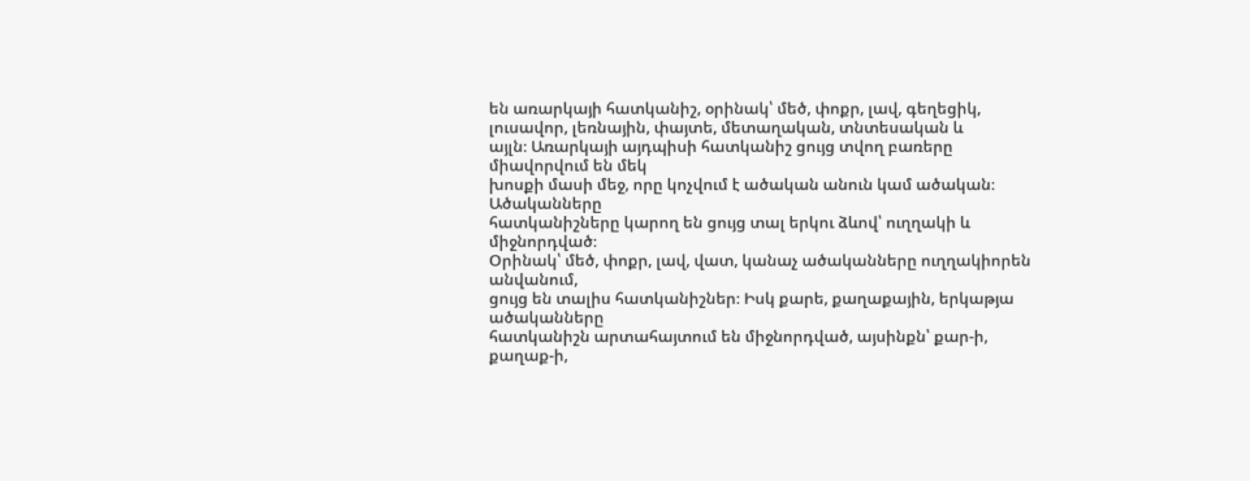են առարկայի հատկանիշ, օրինակ՝ մեծ, փոքր, լավ, գեղեցիկ, լուսավոր, լեռնային, փայտե, մետաղական, տնտեսական և
այլն։ Առարկայի այդպիսի հատկանիշ ցույց տվող բառերը միավորվում են մեկ
խոսքի մասի մեջ, որը կոչվում է ածական անուն կամ ածական։ Ածականները
հատկանիշները կարող են ցույց տալ երկու ձևով՝ ուղղակի և միջնորդված։
Օրինակ՝ մեծ, փոքր, լավ, վատ, կանաչ ածականները ուղղակիորեն անվանում,
ցույց են տալիս հատկանիշներ։ Իսկ քարե, քաղաքային, երկաթյա ածականները
հատկանիշն արտահայտում են միջնորդված, այսինքն՝ քար-ի, քաղաք-ի,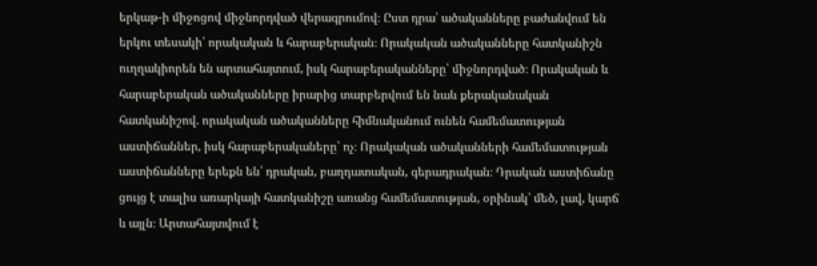երկաթ-ի միջոցով միջնորդված վերագրումով։ Ըստ դրա՝ ածականները բաժանվում են
երկու տեսակի՝ որակական և հարաբերական։ Որակական ածականները հատկանիշն ուղղակիորեն են արտահայտում, իսկ հարաբերականները՝ միջնորդված։ Որակական և հարաբերական ածականները իրարից տարբերվում են նաև քերականական հատկանիշով. որակական ածականները հիմնականում ունեն համեմատության աստիճաններ, իսկ հարաբերակաները՝ ոչ։ Որակական ածականների համեմատության աստիճանները երեքն են՝ դրական, բաղդատական, գերադրական։ Դրական աստիճանը ցույց է տալիս առարկայի հատկանիշը առանց համեմատության, օրինակ՝ մեծ, լավ, կարճ և այլն։ Արտահայտվում է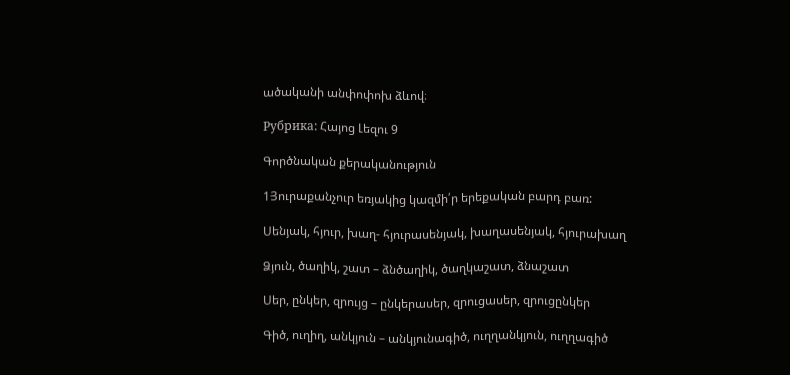ածականի անփոփոխ ձևով։

Рубрика: Հայոց Լեզու 9

Գործնական քերականություն

1Յուրաքանչուր եռյակից կազմի՛ր երեքական բարդ բառ:

Սենյակ, հյուր, խաղ- հյուրասենյակ, խաղասենյակ, հյուրախաղ

Ձյուն, ծաղիկ, շատ – ձնծաղիկ, ծաղկաշատ, ձնաշատ

Սեր, ընկեր, զրույց – ընկերասեր, զրուցասեր, զրուցընկեր

Գիծ, ուղիղ, անկյուն – անկյունագիծ, ուղղանկյուն, ուղղագիծ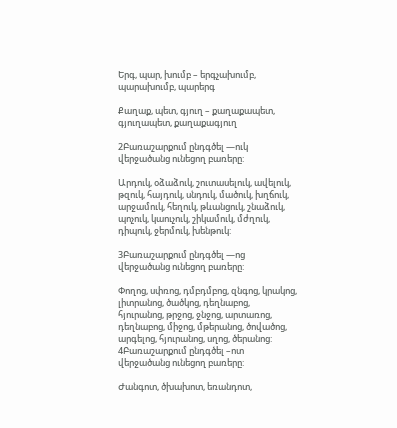Երգ, պար, խումբ – երգչախումբ, պարախումբ, պարերգ

Քաղաք, պետ, գյուղ – քաղաքապետ, գյուղապետ, քաղաքագյուղ

2Բառաշարքում ընդգծել —ուկ վերջածանց ունեցող բառերը:

Արդուկ, օձաձուկ, շուտասելուկ, ավելուկ, թզուկ, հայդուկ, սնդուկ, մածուկ, խղճուկ, արջամուկ, հեղուկ, թևանցուկ, շնաձուկ, պոչուկ, կաուչուկ, շիկամուկ, մժղուկ, դիպուկ, ջերմուկ, խենթուկ:

3Բառաշարքում ընդգծել —ոց վերջածանց ունեցող բառերը:

Փողոց, սփռոց, դմբդմբոց, զնգոց, կրակոց, լիտրանոց, ծածկոց, դեղնաբոց, հյուրանոց, թրջոց, ջնջոց, արտառոց, դեղնաբոց, միջոց, մթերանոց, ծովածոց, արգելոց, հյուրանոց, սղոց, ծերանոց:
4Բառաշարքում ընդգծել –ոտ վերջածանց ունեցող բառերը:

Ժանգոտ, ծխախոտ, եռանդոտ,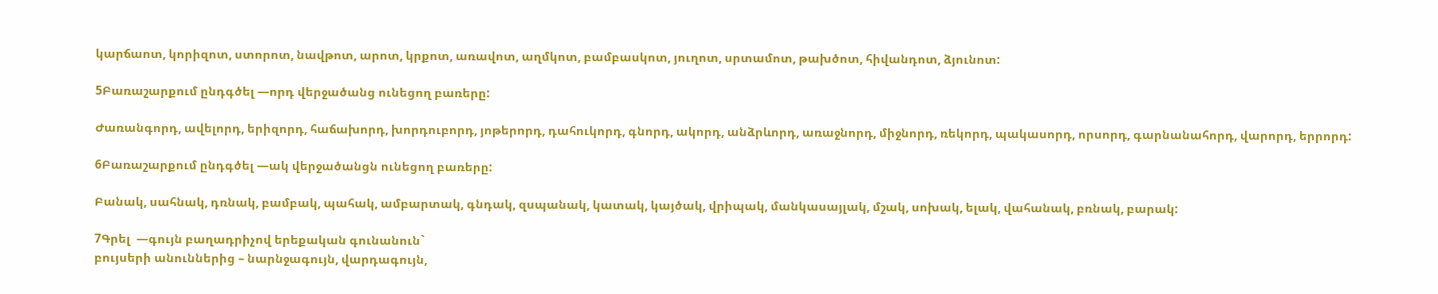կարճաոտ, կորիզոտ, ստորոտ, նավթոտ, արոտ, կրքոտ, առավոտ, աղմկոտ, բամբասկոտ, յուղոտ, սրտամոտ, թախծոտ, հիվանդոտ, ձյունոտ:

5Բառաշարքում ընդգծել —որդ վերջածանց ունեցող բառերը:

Ժառանգորդ, ավելորդ, երիզորդ, հաճախորդ, խորդուբորդ, յոթերորդ, դահուկորդ, գնորդ, ակորդ, անձրևորդ, առաջնորդ, միջնորդ, ռեկորդ, պակասորդ, որսորդ, գարնանահորդ, վարորդ, երրորդ:

6Բառաշարքում ընդգծել —ակ վերջածանցն ունեցող բառերը:

Բանակ, սահնակ, դռնակ, բամբակ, պահակ, ամբարտակ, գնդակ, զսպանակ, կատակ, կայծակ, վրիպակ, մանկասայլակ, մշակ, սոխակ, ելակ, վահանակ, բռնակ, բարակ:

7Գրել  —գույն բաղադրիչով երեքական գունանուն`
բույսերի անուններից – նարնջագույն, վարդագույն,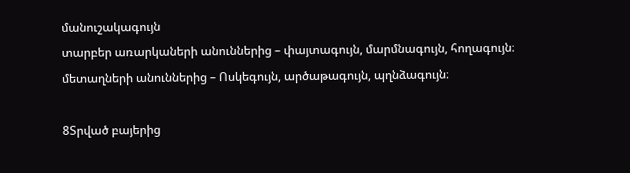մանուշակագույն
տարբեր առարկաների անուններից – փայտագույն, մարմնագույն, հողագույն։
մետաղների անուններից – Ոսկեգույն, արծաթագույն, պղնձագույն։

8Տրված բայերից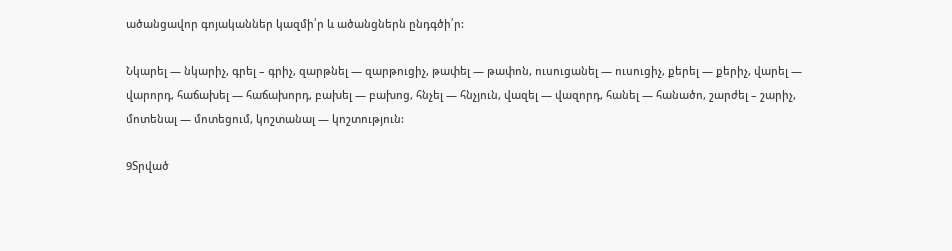ածանցավոր գոյականներ կազմի՛ր և ածանցներն ընդգծի՛ր:

Նկարել — նկարիչ, գրել – գրիչ, զարթնել — զարթուցիչ, թափել — թափոն, ուսուցանել — ուսուցիչ, քերել — քերիչ, վարել — վարորդ, հաճախել — հաճախորդ, բախել — բախոց, հնչել — հնչյուն, վազել — վազորդ, հանել — հանածո, շարժել – շարիչ, մոտենալ — մոտեցում, կոշտանալ — կոշտություն:

9Տրված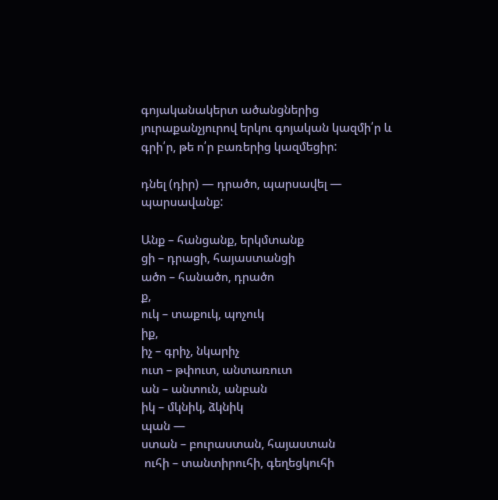գոյականակերտ ածանցներից յուրաքանչյուրով երկու գոյական կազմի՛ր և   գրի՛ր, թե ո՛ր բառերից կազմեցիր:

դնել (դիր) — դրածո, պարսավել — պարսավանք:

Անք – հանցանք, երկմտանք
ցի – դրացի, հայաստանցի
ածո – հանածո, դրածո
ք,
ուկ – տաքուկ, պոչուկ
իք,
իչ – գրիչ, նկարիչ
ուտ – թփուտ, անտառուտ
ան – անտուն, անբան
իկ – մկնիկ, ձկնիկ
պան —
ստան – բուրաստան, հայաստան
 ուհի – տանտիրուհի, գեղեցկուհի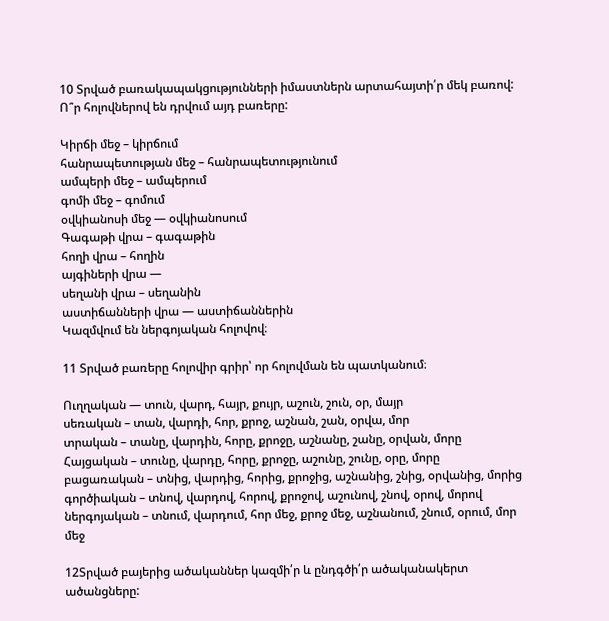10 Տրված բառակապակցությունների իմաստներն արտահայտի՛ր մեկ բառով: Ո՞ր հոլովներով են դրվում այդ բառերը:

Կիրճի մեջ – կիրճում
հանրապետության մեջ – հանրապետությունում
ամպերի մեջ – ամպերում
գոմի մեջ – գոմում
օվկիանոսի մեջ — օվկիանոսում
Գագաթի վրա – գագաթին
հողի վրա – հողին
այգիների վրա —
սեղանի վրա – սեղանին
աստիճանների վրա — աստիճաններին
Կազմվում են ներգոյական հոլովով։

11 Տրված բառերը հոլովիր գրիր՝ որ հոլովման են պատկանում։

Ուղղական — տուն, վարդ, հայր, քույր, աշուն, շուն, օր, մայր
սեռական – տան, վարդի, հոր, քրոջ, աշնան, շան, օրվա, մոր
տրական – տանը, վարդին, հորը, քրոջը, աշնանը, շանը, օրվան, մորը
Հայցական – տունը, վարդը, հորը, քրոջը, աշունը, շունը, օրը, մորը
բացառական – տնից, վարդից, հորից, քրոջից, աշնանից, շնից, օրվանից, մորից
գործիական – տնով, վարդով, հորով, քրոջով, աշունով, շնով, օրով, մորով
ներգոյական – տնում, վարդում, հոր մեջ, քրոջ մեջ, աշնանում, շնում, օրում, մոր մեջ

12Տրված բայերից ածականներ կազմի՛ր և ընդգծի՛ր ածականակերտ ածանցները: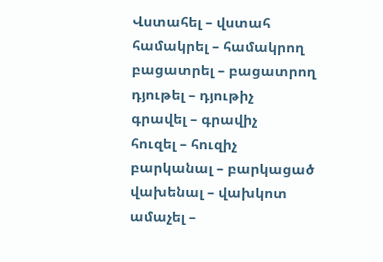Վստահել – վստահ
համակրել – համակրող
բացատրել – բացատրող
դյութել – դյութիչ
գրավել – գրավիչ
հուզել – հուզիչ
բարկանալ – բարկացած
վախենալ – վախկոտ
ամաչել –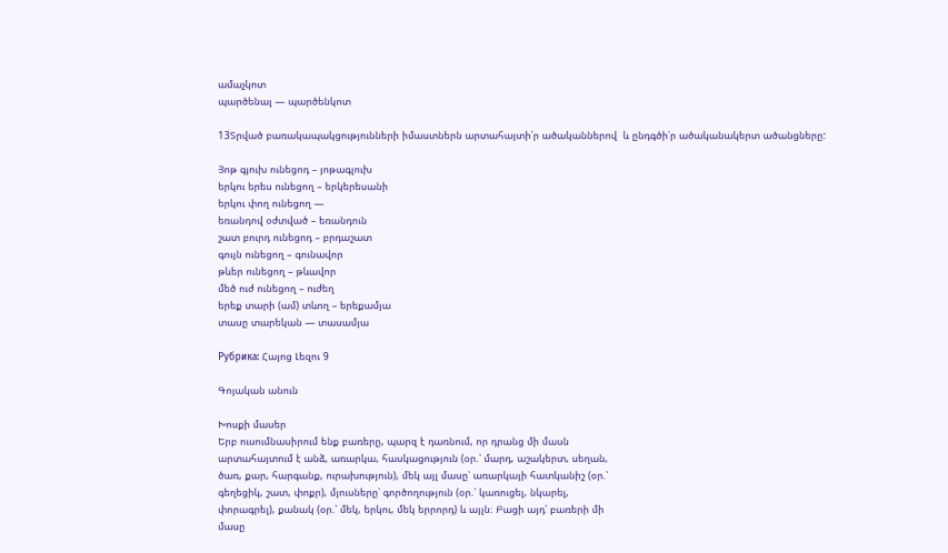ամաչկոտ
պարծենալ — պարծենկոտ

13Տրված բառակապակցությունների իմաստներն արտահայտի՛ր ածականներով  և ընդգծի՛ր ածականակերտ ածանցները:

Յոթ գյուխ ունեցոդ – յոթագլուխ
երկու երես ունեցող – երկերեսանի
երկու փող ունեցող —
եռանդով օժտված – եռանդուն
շատ բուրդ ունեցոդ – բրդաշատ
գույն ունեցող – գունավոր
թևեր ունեցող – թևավոր
մեծ ուժ ունեցող – ուժեղ
երեք տարի (ամ) տևող – երեքամյա
տասը տարեկան — տասամյա

Рубрика: Հայոց Լեզու 9

Գոյական անուն

Խոսքի մասեր
Երբ ուսումնասիրում ենք բառերը, պարզ է դառնում, որ դրանց մի մասն
արտահայտում է անձ, առարկա, հասկացություն (օր.՝ մարդ, աշակերտ, սեղան,
ծառ, քար, հարգանք, ուրախություն), մեկ այլ մասը՝ առարկայի հատկանիշ (օր.՝
գեղեցիկ, շատ, փոքր), մյուսները՝ գործողություն (օր.՝ կառուցել, նկարել,
փորագրել), քանակ (օր.՝ մեկ, երկու, մեկ երրորդ) և այլն։ Բացի այդ՝ բառերի մի
մասը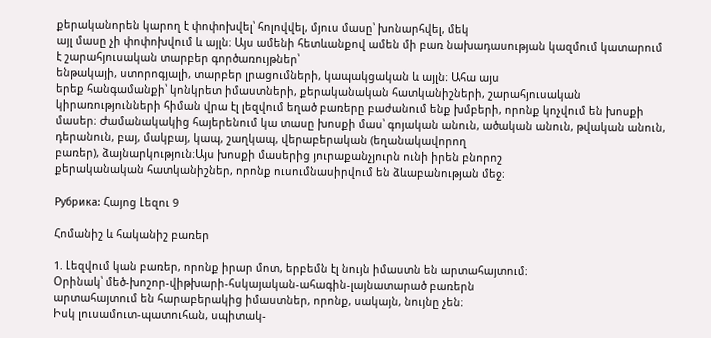քերականորեն կարող է փոփոխվել՝ հոլովվել, մյուս մասը՝ խոնարհվել, մեկ
այլ մասը չի փոփոխվում և այլն։ Այս ամենի հետևանքով ամեն մի բառ նախադասության կազմում կատարում է շարահյուսական տարբեր գործառույթներ՝
ենթակայի, ստորոգյալի, տարբեր լրացումների, կապակցական և այլն։ Ահա այս
երեք հանգամանքի՝ կոնկրետ իմաստների, քերականական հատկանիշների, շարահյուսական կիրառությունների հիման վրա էլ լեզվում եղած բառերը բաժանում ենք խմբերի, որոնք կոչվում են խոսքի մասեր։ Ժամանակակից հայերենում կա տասը խոսքի մաս՝ գոյական անուն, ածական անուն, թվական անուն, դերանուն, բայ, մակբայ, կապ, շաղկապ, վերաբերական (եղանակավորող
բառեր), ձայնարկություն։Այս խոսքի մասերից յուրաքանչյուրն ունի իրեն բնորոշ
քերականական հատկանիշներ, որոնք ուսումնասիրվում են ձևաբանության մեջ։

Рубрика: Հայոց Լեզու 9

Հոմանիշ և հականիշ բառեր

1. Լեզվում կան բառեր, որոնք իրար մոտ, երբեմն էլ նույն իմաստն են արտահայտում։
Օրինակ՝ մեծ-խոշոր-վիթխարի-հսկայական-ահագին-լայնատարած բառերն
արտահայտում են հարաբերակից իմաստներ, որոնք, սակայն, նույնը չեն։
Իսկ լուսամուտ-պատուհան, սպիտակ-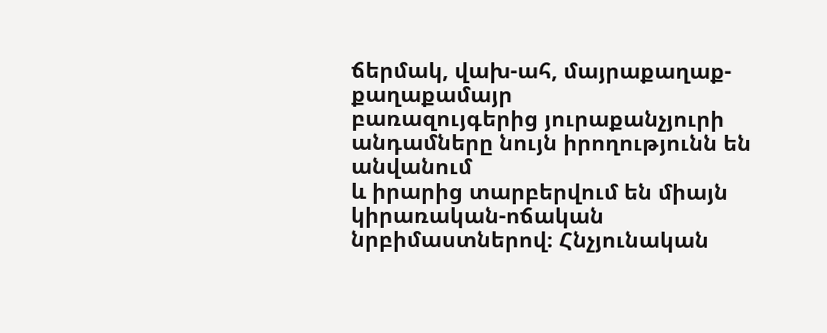ճերմակ, վախ-ահ, մայրաքաղաք-քաղաքամայր
բառազույգերից յուրաքանչյուրի անդամները նույն իրողությունն են անվանում
և իրարից տարբերվում են միայն կիրառական-ոճական նրբիմաստներով։ Հնչյունական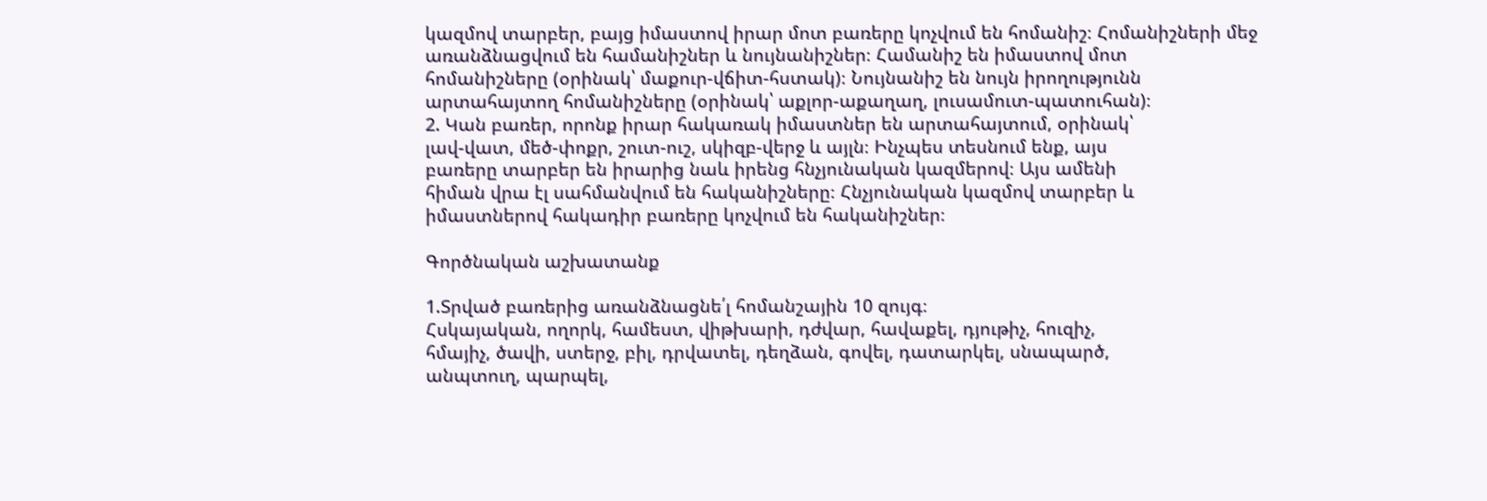կազմով տարբեր, բայց իմաստով իրար մոտ բառերը կոչվում են հոմանիշ։ Հոմանիշների մեջ առանձնացվում են համանիշներ և նույնանիշներ։ Համանիշ են իմաստով մոտ
հոմանիշները (օրինակ՝ մաքուր-վճիտ-հստակ)։ Նույնանիշ են նույն իրողությունն
արտահայտող հոմանիշները (օրինակ՝ աքլոր-աքաղաղ, լուսամուտ-պատուհան)։
2. Կան բառեր, որոնք իրար հակառակ իմաստներ են արտահայտում, օրինակ՝
լավ-վատ, մեծ-փոքր, շուտ-ուշ, սկիզբ-վերջ և այլն։ Ինչպես տեսնում ենք, այս
բառերը տարբեր են իրարից նաև իրենց հնչյունական կազմերով։ Այս ամենի
հիման վրա էլ սահմանվում են հականիշները։ Հնչյունական կազմով տարբեր և
իմաստներով հակադիր բառերը կոչվում են հականիշներ։

Գործնական աշխատանք

1.Տրված բառերից առանձնացնե՛լ հոմանշային 10 զույգ։
Հսկայական, ողորկ, համեստ, վիթխարի, դժվար, հավաքել, դյութիչ, հուզիչ,
հմայիչ, ծավի, ստերջ, բիլ, դրվատել, դեղձան, գովել, դատարկել, սնապարծ,
անպտուղ, պարպել,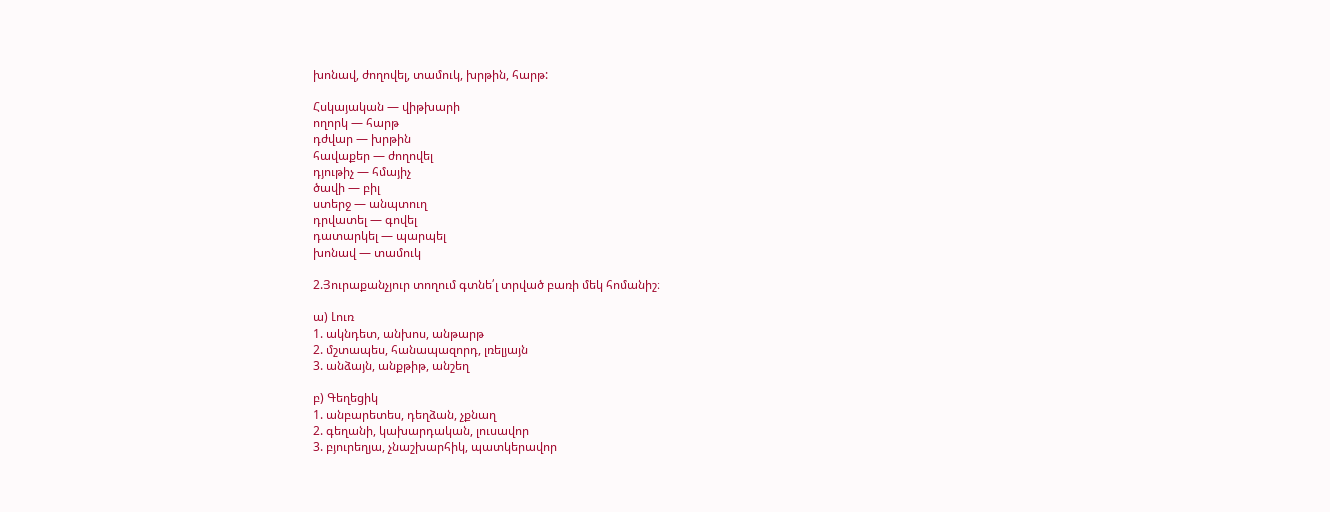խոնավ, ժողովել, տամուկ, խրթին, հարթ:

Հսկայական — վիթխարի
ողորկ — հարթ
դժվար — խրթին
հավաքեր — ժողովել
դյութիչ — հմայիչ
ծավի — բիլ
ստերջ — անպտուղ
դրվատել — գովել
դատարկել — պարպել
խոնավ — տամուկ

2.Յուրաքանչյուր տողում գտնե՛լ տրված բառի մեկ հոմանիշ։

ա) Լուռ
1. ակնդետ, անխոս, անթարթ
2. մշտապես, հանապազորդ, լռելյայն
3. անձայն, անքթիթ, անշեղ

բ) Գեղեցիկ
1. անբարետես, դեղձան, չքնաղ
2. գեղանի, կախարդական, լուսավոր
3. բյուրեղյա, չնաշխարհիկ, պատկերավոր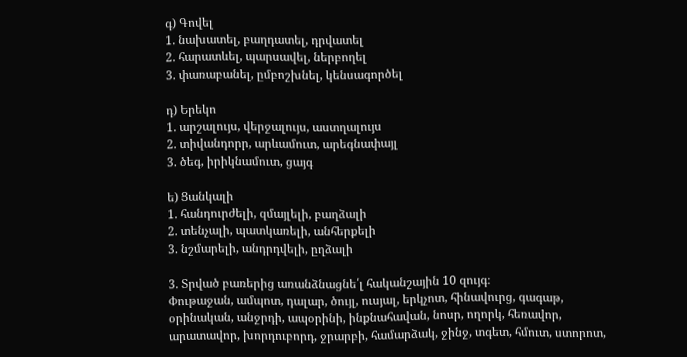գ) Գովել
1. նախատել, բաղդատել, դրվատել
2. հարատևել, պարսավել, ներբողել
3. փառաբանել, ըմբոշխնել, կենսագործել

դ) Երեկո
1. արշալույս, վերջալույս, աստղալույս
2. տիվանդորր, արևամուտ, արեգնափայլ
3. ծեգ, իրիկնամուտ, ցայգ

ե) Ցանկալի
1. հանդուրժելի, զմայլելի, բաղձալի
2. տենչալի, պատկառելի, անհերքելի
3. նշմարելի, անդրդվելի, ըղձալի

3. Տրված բառերից առանձնացնե՛լ հականշային 10 զույգ։
Փութաջան, ամպոտ, դալար, ծույլ, ուսյալ, երկչոտ, հինավուրց, գագաթ,
օրինական, անջրդի, ապօրինի, ինքնահավան, նոսր, ողորկ, հեռավոր,
արատավոր, խորդուբորդ, ջրարբի, համարձակ, ջինջ, տգետ, հմուտ, ստորոտ,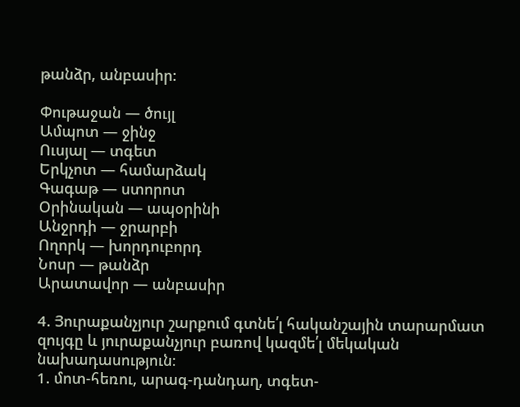թանձր, անբասիր:

Փութաջան — ծույլ
Ամպոտ — ջինջ
Ուսյալ — տգետ
Երկչոտ — համարձակ
Գագաթ — ստորոտ
Օրինական — ապօրինի
Անջրդի — ջրարբի
Ողորկ — խորդուբորդ
Նոսր — թանձր
Արատավոր — անբասիր

4. Յուրաքանչյուր շարքում գտնե՛լ հականշային տարարմատ
զույգը և յուրաքանչյուր բառով կազմե՛լ մեկական նախադասություն։
1. մոտ-հեռու, արագ-դանդաղ, տգետ-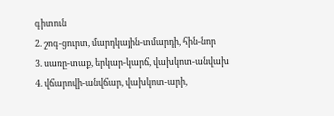գիտուն
2. շոգ-ցուրտ, մարդկային-տմարդի, հին-նոր
3. սառը-տաք, երկար-կարճ, վախկոտ-անվախ
4. վճարովի-անվճար, վախկոտ-արի,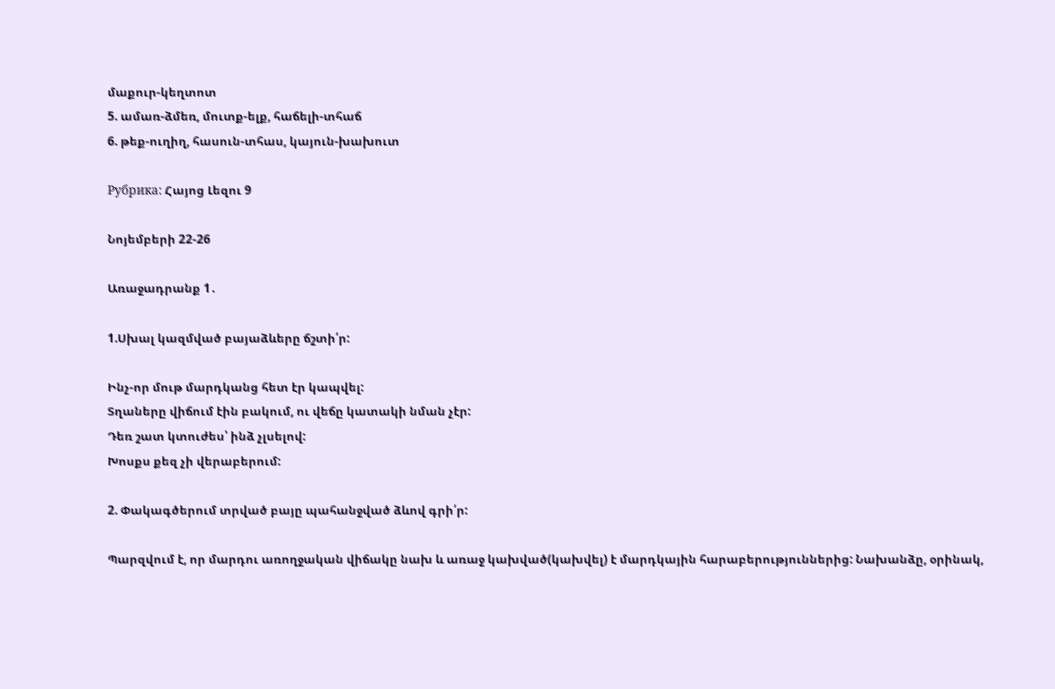մաքուր-կեղտոտ
5. ամառ-ձմեռ, մուտք-ելք, հաճելի-տհաճ
6. թեք-ուղիղ, հասուն-տհաս, կայուն-խախուտ

Рубрика: Հայոց Լեզու 9

Նոյեմբերի 22-26

Առաջադրանք 1․

1.Սխալ կազմված բայաձևերը ճշտի՛ր:

Ինչ-որ մութ մարդկանց հետ էր կապվել:
Տղաները վիճում էին բակում, ու վեճը կատակի նման չէր:
Դեռ շատ կտուժես՝ ինձ չլսելով:
Խոսքս քեզ չի վերաբերում:

2. Փակագծերում տրված բայը պահանջված ձևով գրի՛ր:

Պարզվում է, որ մարդու առողջական վիճակը նախ և առաջ կախված(կախվել) է մարդկային հարաբերություններից: Նախանձը, օրինակ,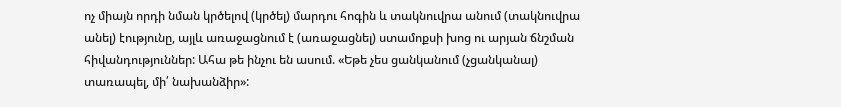ոչ միայն որդի նման կրծելով (կրծել) մարդու հոգին և տակնուվրա անում (տակնուվրա անել) էությունը, այլև առաջացնում է (առաջացնել) ստամոքսի խոց ու արյան ճնշման հիվանդություններ: Ահա թե ինչու են ասում. «Եթե չես ցանկանում (չցանկանալ) տառապել, մի՛ նախանձիր»: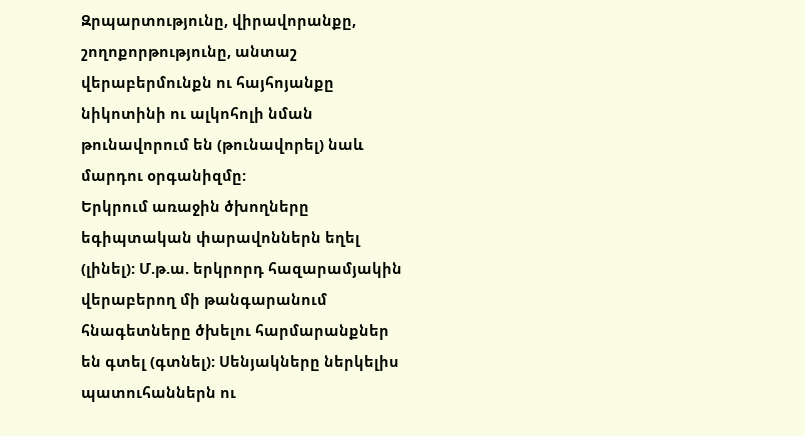Զրպարտությունը, վիրավորանքը, շողոքորթությունը, անտաշ վերաբերմունքն ու հայհոյանքը նիկոտինի ու ալկոհոլի նման թունավորում են (թունավորել) նաև մարդու օրգանիզմը:
Երկրում առաջին ծխողները եգիպտական փարավոններն եղել (լինել): Մ.թ.ա. երկրորդ հազարամյակին վերաբերող մի թանգարանում հնագետները ծխելու հարմարանքներ են գտել (գտնել): Սենյակները ներկելիս պատուհաններն ու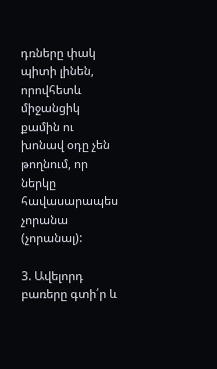դռները փակ պիտի լինեն, որովհետև միջանցիկ քամին ու խոնավ օդը չեն թողնում, որ ներկը հավասարապես չորանա (չորանալ):

3. Ավելորդ բառերը գտի՛ր և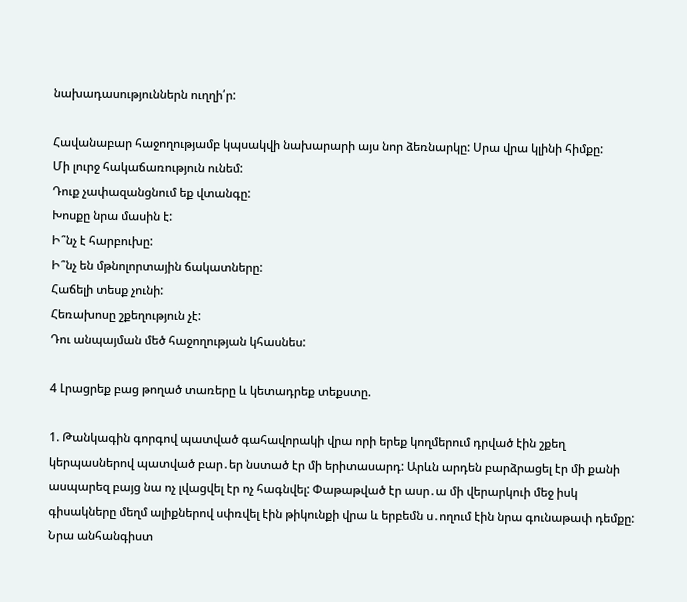նախադասություններն ուղղի՛ր:

Հավանաբար հաջողությամբ կպսակվի նախարարի այս նոր ձեռնարկը: Սրա վրա կլինի հիմքը:
Մի լուրջ հակաճառություն ունեմ:
Դուք չափազանցնում եք վտանգը:
Խոսքը նրա մասին է:
Ի՞նչ է հարբուխը:
Ի՞նչ են մթնոլորտային ճակատները:
Հաճելի տեսք չունի:
Հեռախոսը շքեղություն չէ:
Դու անպայման մեծ հաջողության կհասնես:

4 Լրացրեք բաց թողած տառերը և կետադրեք տեքստը.

1. Թանկագին գորգով պատված գահավորակի վրա որի երեք կողմերում դրված էին շքեղ կերպասներով պատված բար․եր նստած էր մի երիտասարդ: Արևն արդեն բարձրացել էր մի քանի ասպարեզ բայց նա ոչ լվացվել էր ոչ հագնվել: Փաթաթված էր ասր․ա մի վերարկուի մեջ իսկ գիսակները մեղմ ալիքներով սփռվել էին թիկունքի վրա և երբեմն ս․ողում էին նրա գունաթափ դեմքը: Նրա անհանգիստ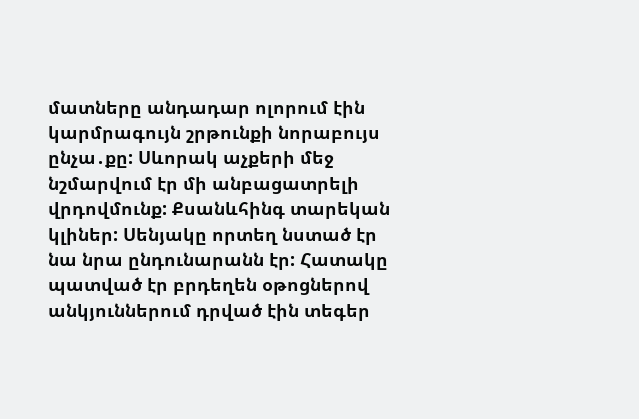մատները անդադար ոլորում էին կարմրագույն շրթունքի նորաբույս ընչա․քը: Սևորակ աչքերի մեջ նշմարվում էր մի անբացատրելի վրդովմունք: Քսանևհինգ տարեկան կլիներ: Սենյակը որտեղ նստած էր նա նրա ընդունարանն էր: Հատակը պատված էր բրդեղեն օթոցներով անկյուններում դրված էին տեգեր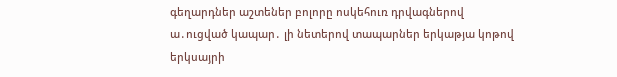գեղարդներ աշտեներ բոլորը ոսկեհուռ դրվագներով ա․ուցված կապար․ լի նետերով տապարներ երկաթյա կոթով երկսայրի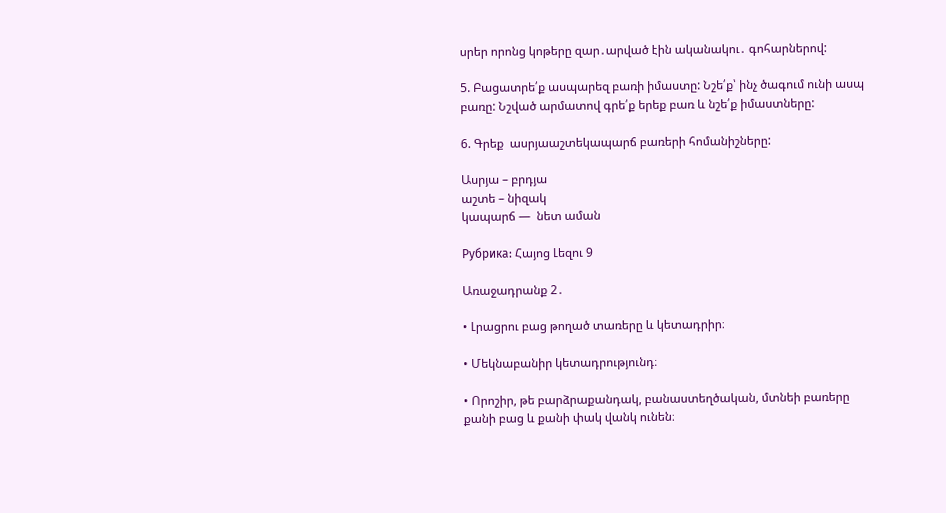սրեր որոնց կոթերը զար․արված էին ականակու․ գոհարներով:

5. Բացատրե՛ք ասպարեզ բառի իմաստը: Նշե՛ք՝ ինչ ծագում ունի ասպ բառը: Նշված արմատով գրե՛ք երեք բառ և նշե՛ք իմաստները:

6. Գրեք  ասրյաաշտեկապարճ բառերի հոմանիշները:

Ասրյա – բրդյա
աշտե – նիզակ
կապարճ —  նետ աման

Рубрика: Հայոց Լեզու 9

Առաջադրանք 2․

• Լրացրու բաց թողած տառերը և կետադրիր։

• Մեկնաբանիր կետադրությունդ։

• Որոշիր, թե բարձրաքանդակ, բանաստեղծական, մտնեի բառերը քանի բաց և քանի փակ վանկ ունեն։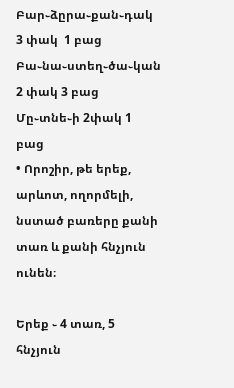Բար֊ձըրա֊քան֊դակ  3 փակ  1 բաց
Բա֊նա֊ստեղ֊ծա֊կան 2 փակ 3 բաց
Մը֊տնե֊ի 2փակ 1 բաց
• Որոշիր, թե երեք, արևոտ, ողորմելի, նստած բառերը քանի տառ և քանի հնչյուն ունեն։

Երեք ֊ 4 տառ, 5 հնչյուն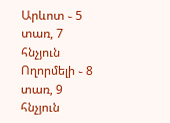Արևոտ ֊ 5 տառ, 7 հնչյուն
Ողորմելի ֊ 8 տառ, 9 հնչյուն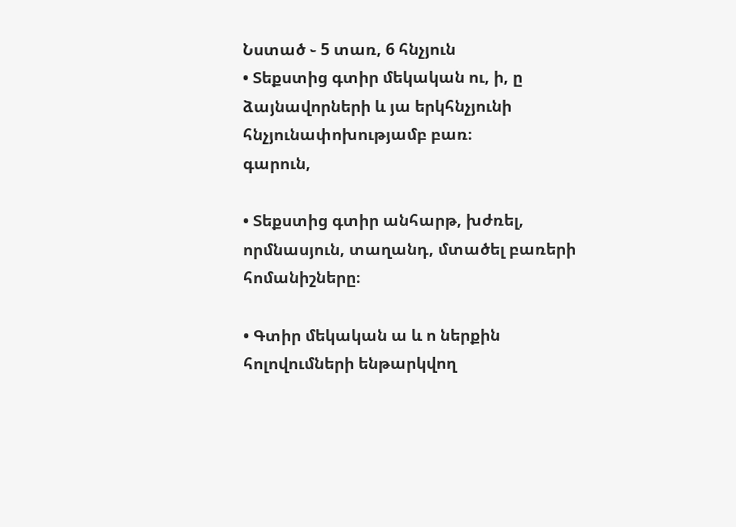Նստած ֊ 5 տառ, 6 հնչյուն
• Տեքստից գտիր մեկական ու, ի, ը ձայնավորների և յա երկհնչյունի հնչյունափոխությամբ բառ։
գարուն,

• Տեքստից գտիր անհարթ, խժռել, որմնասյուն, տաղանդ, մտածել բառերի հոմանիշները։

• Գտիր մեկական ա և ո ներքին հոլովումների ենթարկվող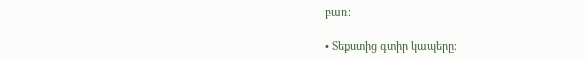բառ։

• Տեքստից գտիր կապերը։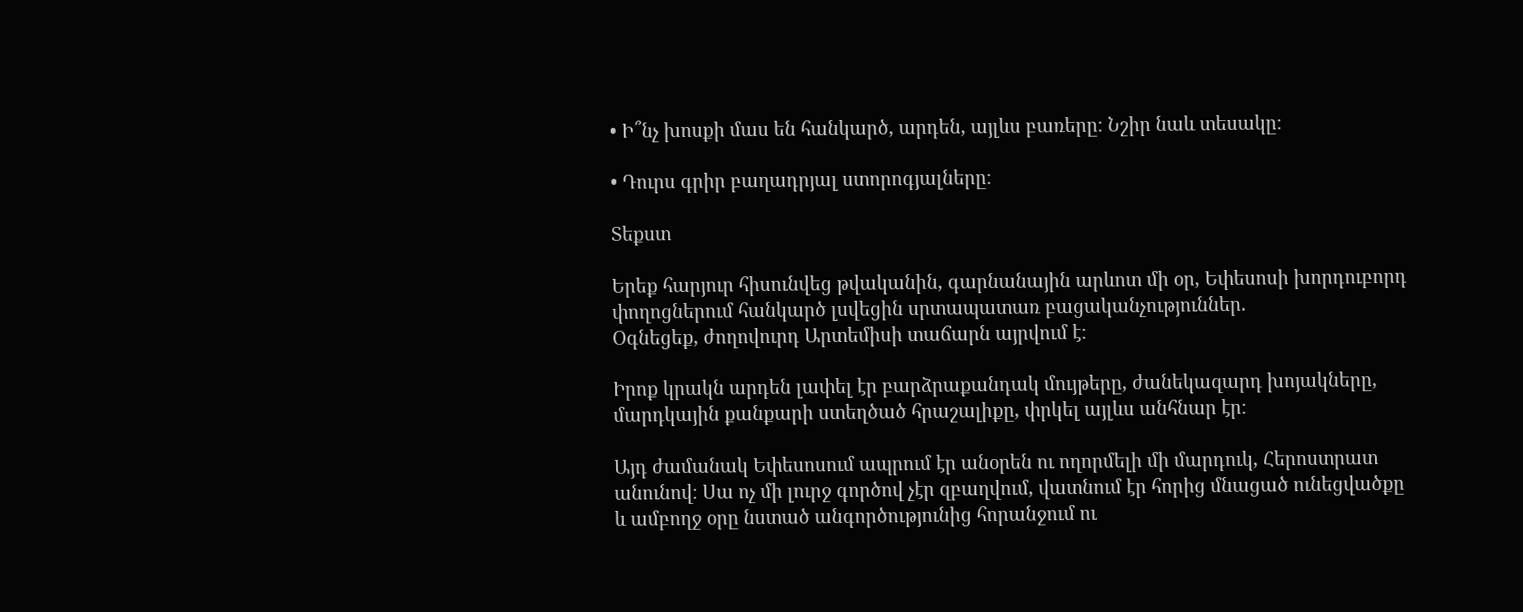• Ի՞նչ խոսքի մաս են հանկարծ, արդեն, այլևս բառերը։ Նշիր նաև տեսակը։

• Դուրս գրիր բաղադրյալ ստորոգյալները։

Տեքստ

Երեք հարյուր հիսունվեց թվականին, գարնանային արևոտ մի օր, Եփեսոսի խորդուբորդ փողոցներում հանկարծ լսվեցին սրտապատառ բացականչություններ.
Օգնեցեք, ժողովուրդ Արտեմիսի տաճարն այրվում է։

Իրոք կրակն արդեն լափել էր բարձրաքանդակ մույթերը, ժանեկազարդ խոյակները, մարդկային քանքարի ստեղծած հրաշալիքը, փրկել այլևս անհնար էր։

Այդ ժամանակ Եփեսոսում ապրում էր անօրեն ու ողորմելի մի մարդուկ, Հերոստրատ անունով։ Սա ոչ մի լուրջ գործով չէր զբաղվում, վատնում էր հորից մնացած ունեցվածքը և ամբողջ օրը նստած անգործությունից հորանջում ու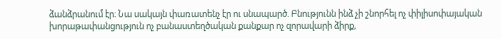ձանձրանում էր։ Նա սակայն փառատենչ էր ու սնապարծ. Բնությունն ինձ չի շնորհել ոչ փիլիսոփայական խորաթափանցություն ոչ բանաստեղծական քանքար ոչ զորավարի ձիրք,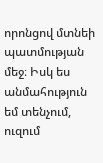որոնցով մտնեի պատմության մեջ։ Իսկ ես անմահություն եմ տենչում, ուզում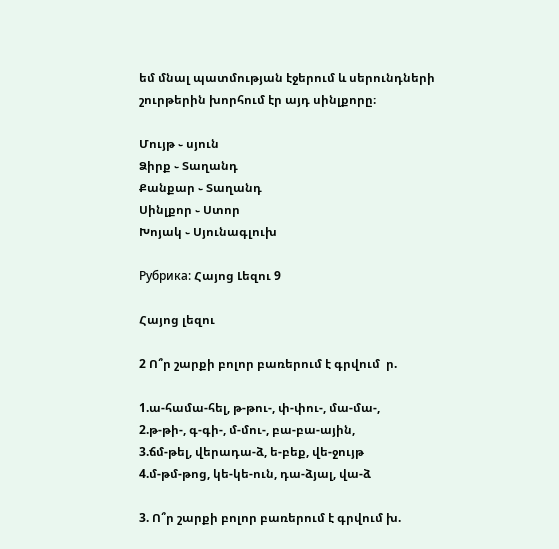եմ մնալ պատմության էջերում և սերունդների շուրթերին խորհում էր այդ սինլքորը։

Մույթ ֊ սյուն
Ձիրք ֊ Տաղանդ
Քանքար ֊ Տաղանդ
Սինլքոր ֊ Ստոր
Խոյակ ֊ Սյունագլուխ

Рубрика: Հայոց Լեզու 9

Հայոց լեզու

2 Ո՞ր շարքի բոլոր բառերում է գրվում  ր.

1.ա-համա-հել, թ-թու-, փ-փու-, մա-մա-,
2.թ-թի-, գ-գի-, մ-մու-, բա-բա-ային,
3.ճմ-թել, վերադա-ձ, ե-բեք, վե-ջույթ
4.մ-թմ-թոց, կե-կե-ուն, դա-ձյալ, վա-ձ

3. Ո՞ր շարքի բոլոր բառերում է գրվում խ.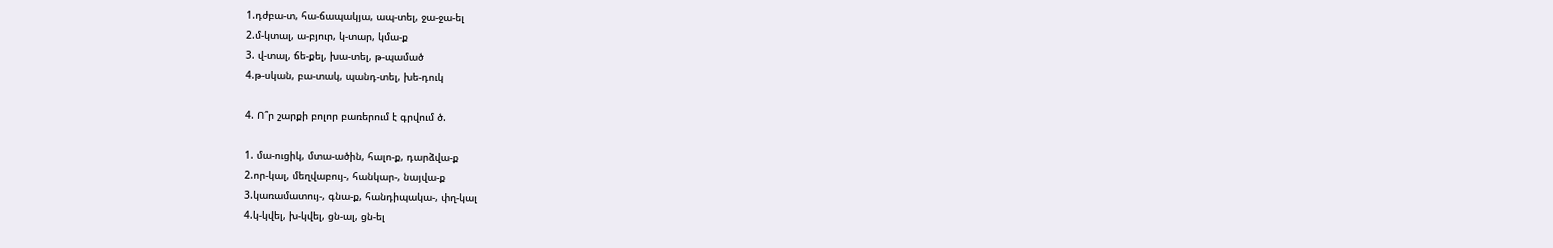1.դժբա-տ, հա-ճապակյա, ապ-տել, ջա-ջա-ել
2.մ-կտալ, ա-բյուր, կ-տար, կմա-ք
3. վ-տալ, ճե-քել, խա-տել, թ-պամած
4.թ-սկան, բա-տակ, պանդ-տել, խե-դուկ

4. Ո՞ր շարքի բոլոր բառերում է գրվում ծ.

1. մա-ուցիկ, մտա-ածին, հալո-ք, դարձվա-ք
2.որ-կալ, մեղվաբույ-, հանկար-, նայվա-ք
3.կառամատույ-, գնա-ք, հանդիպակա-, փղ-կալ
4.կ-կվել, խ-կվել, ցն-ալ, ցն-ել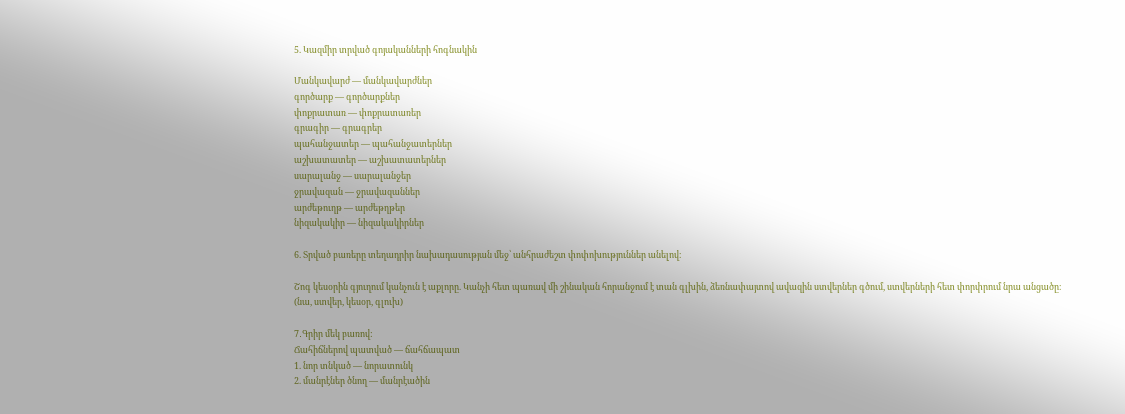5. Կազմիր տրված գոյականների հոգնակին

Մանկավարժ — մանկավարժներ
գործարք — գործարքներ
փոքրատառ — փոքրատառեր
գրագիր — գրագրեր
պահանջատեր — պահանջատերներ
աշխատատեր — աշխատատերներ
սարալանջ — սարալանջեր
ջրավազան — ջրավազաններ
արժեթուղթ — արժեթղթեր
նիզակակիր — նիզակակիրներ

6. Տրված բառերը տեղադրիր նախադասության մեջ՝ անհրաժեշտ փոփոխություններ անելով։

Շոգ կեսօրին գյուղում կանչուն է աքլորը. Կանչի հետ պառավ մի շինական հորանջում է տան գլխին, ձեռնափայտով ավազին ստվերներ գծում, ստվերների հետ փորփրում նրա անցածը։ (նա, ստվեր, կեսօր, գլուխ)

7․Գրիր մեկ բառով:
Ճահիճներով պատված — ճահճապատ
1. նոր տնկած — նորատունկ
2. մանրէներ ծնող — մանրէածին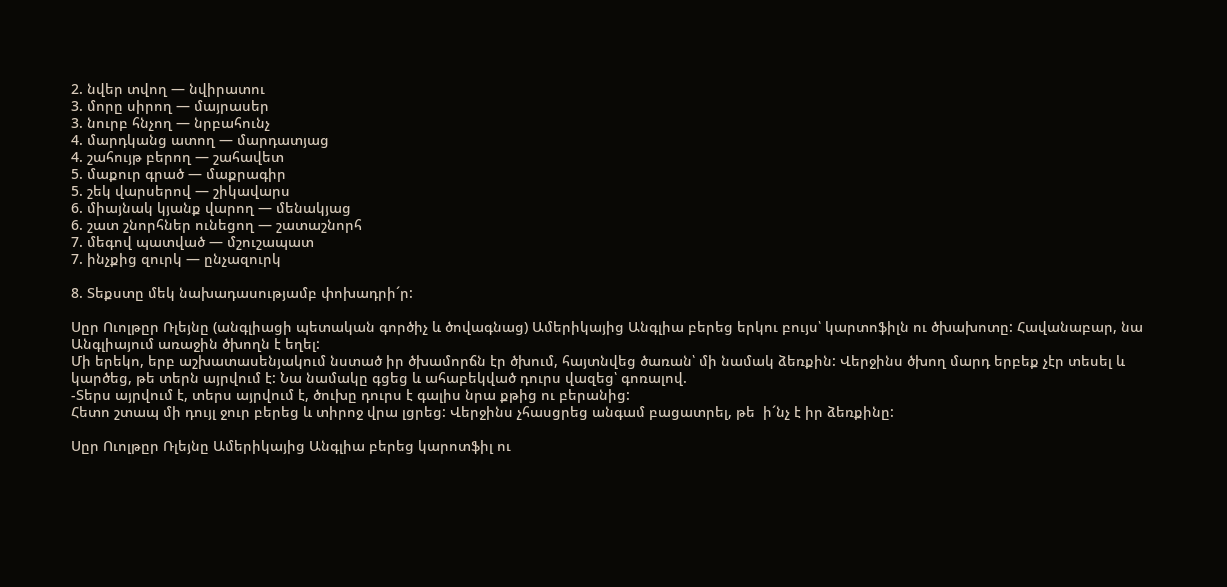2. նվեր տվող — նվիրատու
3. մորը սիրող — մայրասեր
3. նուրբ հնչող — նրբահունչ
4. մարդկանց ատող — մարդատյաց
4. շահույթ բերող — շահավետ
5. մաքուր գրած — մաքրագիր
5. շեկ վարսերով — շիկավարս
6. միայնակ կյանք վարող — մենակյաց
6. շատ շնորհներ ունեցող — շատաշնորհ
7. մեգով պատված — մշուշապատ
7. ինչքից զուրկ — ընչազուրկ

8. Տեքստը մեկ նախադասությամբ փոխադրի´ր:

Սըր Ուոլթըր Ռլեյնը (անգլիացի պետական գործիչ և ծովագնաց) Ամերիկայից Անգլիա բերեց երկու բույս՝ կարտոֆիլն ու ծխախոտը: Հավանաբար, նա Անգլիայում առաջին ծխողն է եղել:
Մի երեկո, երբ աշխատասենյակում նստած իր ծխամորճն էր ծխում, հայտնվեց ծառան՝ մի նամակ ձեռքին: Վերջինս ծխող մարդ երբեք չէր տեսել և կարծեց, թե տերն այրվում է: Նա նամակը գցեց և ահաբեկված դուրս վազեց՝ գոռալով.
-Տերս այրվում է, տերս այրվում է, ծուխը դուրս է գալիս նրա քթից ու բերանից:
Հետո շտապ մի դույլ ջուր բերեց և տիրոջ վրա լցրեց: Վերջինս չհասցրեց անգամ բացատրել, թե  ի´նչ է իր ձեռքինը:

Սըր Ուոլթըր Ռլեյնը Ամերիկայից Անգլիա բերեց կարոտֆիլ ու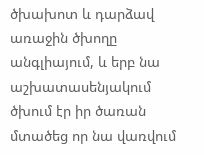ծխախոտ և դարձավ առաջին ծխողը անգլիայում, և երբ նա աշխատասենյակում ծխում էր իր ծառան մտածեց որ նա վառվում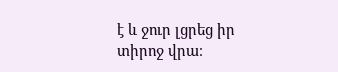է և ջուր լցրեց իր տիրոջ վրա։